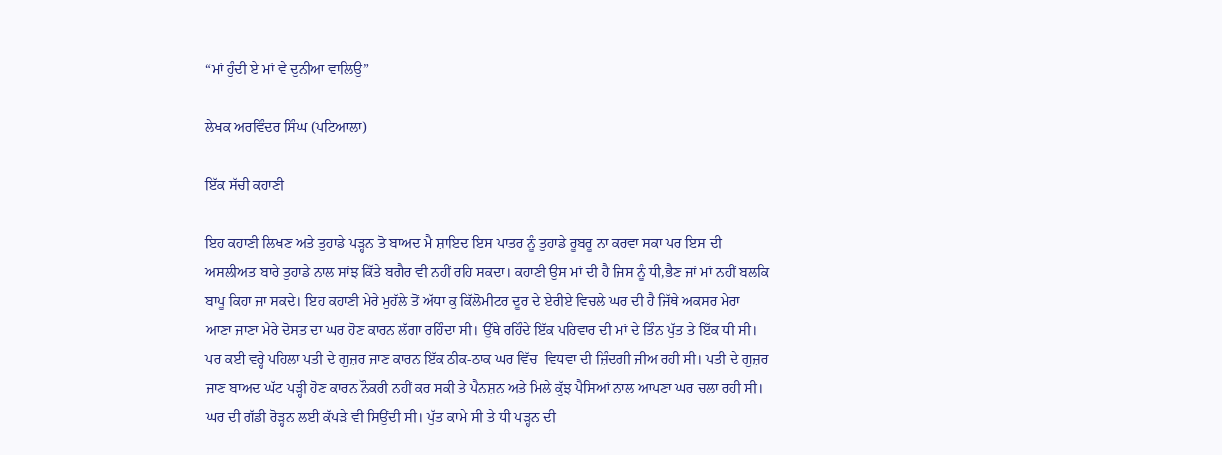“ਮਾਂ ਹੁੰਦੀ ਏ ਮਾਂ ਵੇ ਦੁਨੀਆ ਵਾਲਿਉ”

ਲੇਖਕ ਅਰਵਿੰਦਰ ਸਿੰਘ (ਪਟਿਆਲਾ)

ਇੱਕ ਸੱਚੀ ਕਹਾਣੀ

ਇਹ ਕਹਾਣੀ ਲਿਖਣ ਅਤੇ ਤੁਹਾਡੇ ਪੜ੍ਹਨ ਤੋ ਬਾਅਦ ਮੈ ਸ਼ਾਇਦ ਇਸ ਪਾਤਰ ਨੂੰ ਤੁਹਾਡੇ ਰੂਬਰੂ ਨਾ ਕਰਵਾ ਸਕਾ ਪਰ ਇਸ ਦੀ ਅਸਲੀਅਤ ਬਾਰੇ ਤੁਹਾਡੇ ਨਾਲ ਸਾਂਝ ਕਿੱਤੇ ਬਗੈਰ ਵੀ ਨਹੀਂ ਰਹਿ ਸਕਦਾ। ਕਹਾਣੀ ਉਸ ਮਾਂ ਦੀ ਹੈ ਜਿਸ ਨੂੰ ਧੀ,ਭੈਣ ਜਾਂ ਮਾਂ ਨਹੀਂ ਬਲਕਿ ਬਾਪੂ ਕਿਹਾ ਜਾ ਸਕਦੇ। ਇਹ ਕਹਾਣੀ ਮੇਰੇ ਮੁਹੱਲੇ ਤੋਂ ਅੱਧਾ ਕੁ ਕਿੱਲੋਮੀਟਰ ਦੂਰ ਦੇ ਏਰੀਏ ਵਿਚਲੇ ਘਰ ਦੀ ਹੈ ਜਿੱਥੇ ਅਕਸਰ ਮੇਰਾ ਆਣਾ ਜਾਣਾ ਮੇਰੇ ਦੋਸਤ ਦਾ ਘਰ ਹੋਣ ਕਾਰਨ ਲੱਗਾ ਰਹਿੰਦਾ ਸੀ। ਉੱਥੇ ਰਹਿੰਦੇ ਇੱਕ ਪਰਿਵਾਰ ਦੀ ਮਾਂ ਦੇ ਤਿੰਨ ਪੁੱਤ ਤੇ ਇੱਕ ਧੀ ਸੀ। ਪਰ ਕਈ ਵਰ੍ਹੇ ਪਹਿਲਾ ਪਤੀ ਦੇ ਗੁਜ਼ਰ ਜਾਣ ਕਾਰਨ ਇੱਕ ਠੀਕ-ਠਾਕ ਘਰ ਵਿੱਚ  ਵਿਧਵਾ ਦੀ ਜ਼ਿੰਦਗੀ ਜੀਅ ਰਹੀ ਸੀ। ਪਤੀ ਦੇ ਗੁਜ਼ਰ ਜਾਣ ਬਾਅਦ ਘੱਟ ਪੜ੍ਹੀ ਹੋਣ ਕਾਰਨ ਨੌਕਰੀ ਨਹੀਂ ਕਰ ਸਕੀ ਤੇ ਪੈਨਸ਼ਨ ਅਤੇ ਮਿਲੇ ਕੁੱਝ ਪੈਸਿਆਂ ਨਾਲ ਆਪਣਾ ਘਰ ਚਲਾ ਰਹੀ ਸੀ। ਘਰ ਦੀ ਗੱਡੀ ਰੋੜ੍ਹਨ ਲਈ ਕੱਪੜੇ ਵੀ ਸਿਉਂਦੀ ਸੀ। ਪੁੱਤ ਕਾਮੇ ਸੀ ਤੇ ਧੀ ਪੜ੍ਹਨ ਦੀ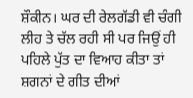ਸ਼ੌਕੀਨ। ਘਰ ਦੀ ਰੇਲਗੱਡੀ ਵੀ ਚੰਗੀ ਲੀਹ ਤੇ ਚੱਲ ਰਹੀ ਸੀ ਪਰ ਜਿਉਂ ਹੀ ਪਹਿਲੇ ਪੁੱਤ ਦਾ ਵਿਆਹ ਕੀਤਾ ਤਾਂ ਸ਼ਗਨਾਂ ਦੇ ਗੀਤ ਦੀਆਂ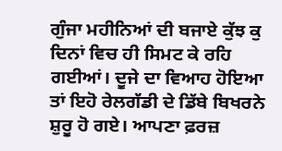ਗੁੰਜਾ ਮਹੀਨਿਆਂ ਦੀ ਬਜਾਏ ਕੁੱਝ ਕੁ ਦਿਨਾਂ ਵਿਚ ਹੀ ਸਿਮਟ ਕੇ ਰਹਿ ਗਈਆਂ। ਦੂਜੇ ਦਾ ਵਿਆਹ ਹੋਇਆ ਤਾਂ ਇਹੋ ਰੇਲਗੱਡੀ ਦੇ ਡਿੱਬੇ ਬਿਖਰਨੇ ਸ਼ੁਰੂ ਹੋ ਗਏ। ਆਪਣਾ ਫ਼ਰਜ਼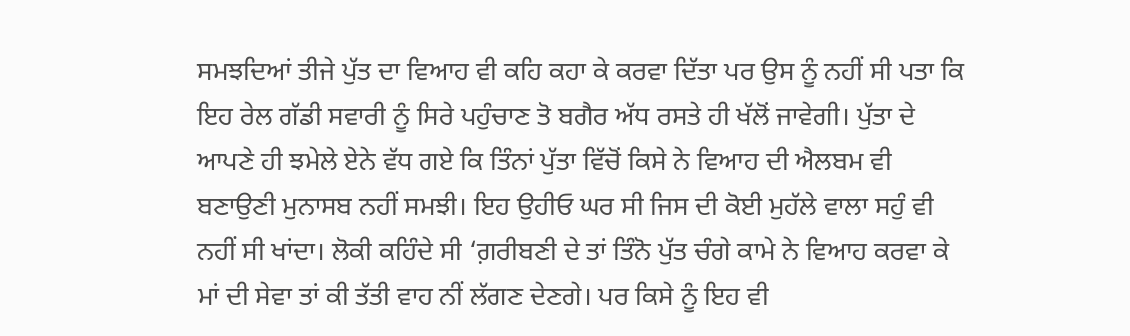ਸਮਝਦਿਆਂ ਤੀਜੇ ਪੁੱਤ ਦਾ ਵਿਆਹ ਵੀ ਕਹਿ ਕਹਾ ਕੇ ਕਰਵਾ ਦਿੱਤਾ ਪਰ ਉਸ ਨੂੰ ਨਹੀਂ ਸੀ ਪਤਾ ਕਿ ਇਹ ਰੇਲ ਗੱਡੀ ਸਵਾਰੀ ਨੂੰ ਸਿਰੇ ਪਹੁੰਚਾਣ ਤੋ ਬਗੈਰ ਅੱਧ ਰਸਤੇ ਹੀ ਖੱਲੋਂ ਜਾਵੇਗੀ। ਪੁੱਤਾ ਦੇ ਆਪਣੇ ਹੀ ਝਮੇਲੇ ਏਨੇ ਵੱਧ ਗਏ ਕਿ ਤਿੰਨਾਂ ਪੁੱਤਾ ਵਿੱਚੋਂ ਕਿਸੇ ਨੇ ਵਿਆਹ ਦੀ ਐਲਬਮ ਵੀ ਬਣਾਉਣੀ ਮੁਨਾਸਬ ਨਹੀਂ ਸਮਝੀ। ਇਹ ਉਹੀਓ ਘਰ ਸੀ ਜਿਸ ਦੀ ਕੋਈ ਮੁਹੱਲੇ ਵਾਲਾ ਸਹੁੰ ਵੀ ਨਹੀਂ ਸੀ ਖਾਂਦਾ। ਲੋਕੀ ਕਹਿੰਦੇ ਸੀ ‘ਗ਼ਰੀਬਣੀ ਦੇ ਤਾਂ ਤਿੰਨੋ ਪੁੱਤ ਚੰਗੇ ਕਾਮੇ ਨੇ ਵਿਆਹ ਕਰਵਾ ਕੇ ਮਾਂ ਦੀ ਸੇਵਾ ਤਾਂ ਕੀ ਤੱਤੀ ਵਾਹ ਨੀਂ ਲੱਗਣ ਦੇਣਗੇ। ਪਰ ਕਿਸੇ ਨੂੰ ਇਹ ਵੀ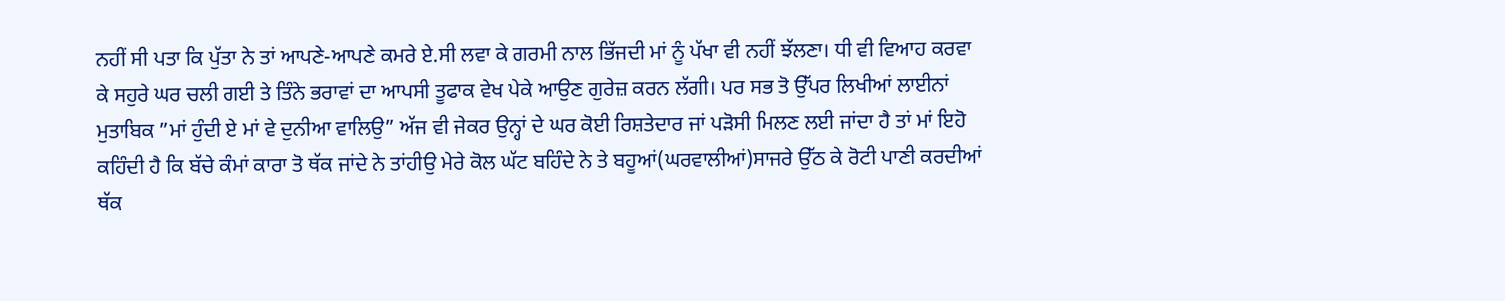ਨਹੀਂ ਸੀ ਪਤਾ ਕਿ ਪੁੱਤਾ ਨੇ ਤਾਂ ਆਪਣੇ-ਆਪਣੇ ਕਮਰੇ ਏ.ਸੀ ਲਵਾ ਕੇ ਗਰਮੀ ਨਾਲ ਭਿੱਜਦੀ ਮਾਂ ਨੂੰ ਪੱਖਾ ਵੀ ਨਹੀਂ ਝੱਲਣਾ। ਧੀ ਵੀ ਵਿਆਹ ਕਰਵਾ ਕੇ ਸਹੁਰੇ ਘਰ ਚਲੀ ਗਈ ਤੇ ਤਿੰਨੇ ਭਰਾਵਾਂ ਦਾ ਆਪਸੀ ਤੂਫਾਕ ਵੇਖ ਪੇਕੇ ਆਉਣ ਗੁਰੇਜ਼ ਕਰਨ ਲੱਗੀ। ਪਰ ਸਭ ਤੋ ਉੱਪਰ ਲਿਖੀਆਂ ਲਾਈਨਾਂ ਮੁਤਾਬਿਕ ”ਮਾਂ ਹੁੰਦੀ ਏ ਮਾਂ ਵੇ ਦੁਨੀਆ ਵਾਲਿਉ” ਅੱਜ ਵੀ ਜੇਕਰ ਉਨ੍ਹਾਂ ਦੇ ਘਰ ਕੋਈ ਰਿਸ਼ਤੇਦਾਰ ਜਾਂ ਪੜੋਸੀ ਮਿਲਣ ਲਈ ਜਾਂਦਾ ਹੈ ਤਾਂ ਮਾਂ ਇਹੋ ਕਹਿੰਦੀ ਹੈ ਕਿ ਬੱਚੇ ਕੰਮਾਂ ਕਾਰਾ ਤੋ ਥੱਕ ਜਾਂਦੇ ਨੇ ਤਾਂਹੀਉ ਮੇਰੇ ਕੋਲ ਘੱਟ ਬਹਿੰਦੇ ਨੇ ਤੇ ਬਹੂਆਂ(ਘਰਵਾਲੀਆਂ)ਸਾਜਰੇ ਉੱਠ ਕੇ ਰੋਟੀ ਪਾਣੀ ਕਰਦੀਆਂ ਥੱਕ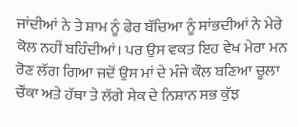ਜਾਂਦੀਆਂ ਨੇ ਤੇ ਸ਼ਾਮ ਨੂੰ ਫੇਰ ਬੱਚਿਆ ਨੂੰ ਸਾਂਭਦੀਆਂ ਨੇ ਮੇਰੇ ਕੋਲ ਨਹੀਂ ਬਹਿੰਦੀਆਂ। ਪਰ ਉਸ ਵਕਤ ਇਹ ਵੇਖ ਮੇਰਾ ਮਨ ਰੋਣ ਲੱਗ ਗਿਆ ਜਦੋਂ ਉਸ ਮਾਂ ਦੇ ਮੰਜੇ ਕੌਲ ਬਣਿਆ ਚੂਲਾ ਚੌਂਕਾ ਅਤੇ ਹੱਥਾ ਤੇ ਲੱਗੇ ਸੇਕ ਦੇ ਨਿਸ਼ਾਨ ਸਭ ਕੁੱਝ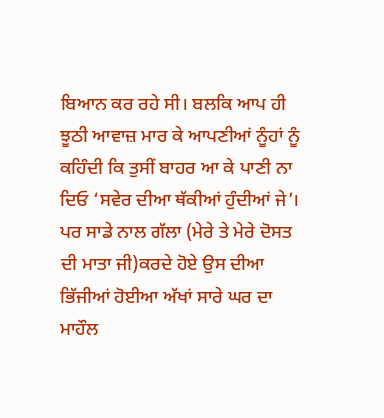ਬਿਆਨ ਕਰ ਰਹੇ ਸੀ। ਬਲਕਿ ਆਪ ਹੀ ਝੂਠੀ ਆਵਾਜ਼ ਮਾਰ ਕੇ ਆਪਣੀਆਂ ਨੂੰਹਾਂ ਨੂੰ ਕਹਿੰਦੀ ਕਿ ਤੁਸੀਂ ਬਾਹਰ ਆ ਕੇ ਪਾਣੀ ਨਾ ਦਿਓ ‘ਸਵੇਰ ਦੀਆ ਥੱਕੀਆਂ ਹੁੰਦੀਆਂ ਜੇ’। ਪਰ ਸਾਡੇ ਨਾਲ ਗੱਲਾ (ਮੇਰੇ ਤੇ ਮੇਰੇ ਦੋਸਤ ਦੀ ਮਾਤਾ ਜੀ)ਕਰਦੇ ਹੋਏ ਉਸ ਦੀਆ ਭਿੱਜੀਆਂ ਹੋਈਆ ਅੱਖਾਂ ਸਾਰੇ ਘਰ ਦਾ ਮਾਹੌਲ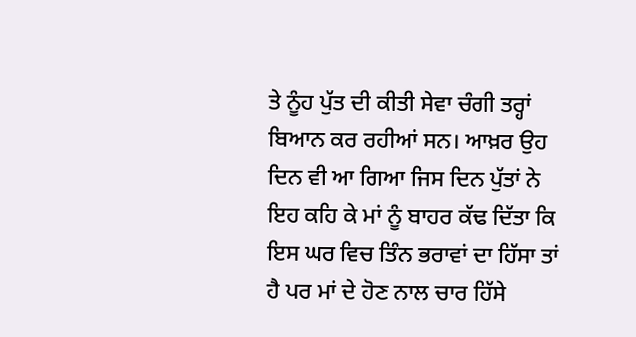ਤੇ ਨੂੰਹ ਪੁੱਤ ਦੀ ਕੀਤੀ ਸੇਵਾ ਚੰਗੀ ਤਰ੍ਹਾਂ ਬਿਆਨ ਕਰ ਰਹੀਆਂ ਸਨ। ਆਖ਼ਰ ਉਹ ਦਿਨ ਵੀ ਆ ਗਿਆ ਜਿਸ ਦਿਨ ਪੁੱਤਾਂ ਨੇ ਇਹ ਕਹਿ ਕੇ ਮਾਂ ਨੂੰ ਬਾਹਰ ਕੱਢ ਦਿੱਤਾ ਕਿ ਇਸ ਘਰ ਵਿਚ ਤਿੰਨ ਭਰਾਵਾਂ ਦਾ ਹਿੱਸਾ ਤਾਂ ਹੈ ਪਰ ਮਾਂ ਦੇ ਹੋਣ ਨਾਲ ਚਾਰ ਹਿੱਸੇ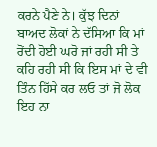ਕਰਨੇ ਪੈਣੇ ਨੇ। ਕੁੱਝ ਦਿਨਾਂ ਬਾਅਦ ਲੋਕਾਂ ਨੇ ਦੱਸਿਆ ਕਿ ਮਾਂ ਰੋਂਦੀ ਹੋਈ ਘਰੋ ਜਾਂ ਰਹੀ ਸੀ ਤੇ ਕਹਿ ਰਹੀ ਸੀ ਕਿ ਇਸ ਮਾਂ ਦੇ ਵੀ ਤਿੰਨ ਹਿੱਸੇ ਕਰ ਲਓ ਤਾਂ ਜੋ ਲੋਕ ਇਹ ਨਾ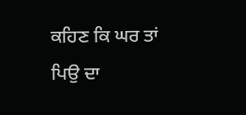ਕਹਿਣ ਕਿ ਘਰ ਤਾਂ ਪਿਉ ਦਾ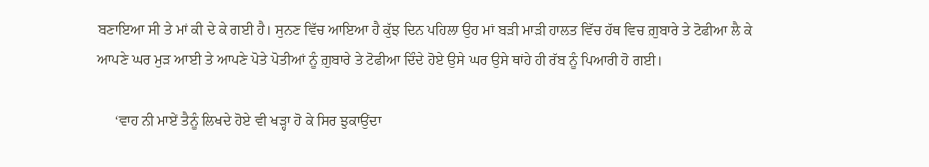ਬਣਾਇਆ ਸੀ ਤੇ ਮਾਂ ਕੀ ਦੇ ਕੇ ਗਈ ਹੈ। ਸੁਨਣ ਵਿੱਚ ਆਇਆ ਹੈ ਕੁੱਝ ਦਿਨ ਪਹਿਲਾ ਉਹ ਮਾਂ ਬੜੀ ਮਾੜੀ ਹਾਲਤ ਵਿੱਚ ਹੱਥ ਵਿਚ ਗ਼ੁਬਾਰੇ ਤੇ ਟੋਫੀਆ ਲੈ ਕੇ ਆਪਣੇ ਘਰ ਮੁੜ ਆਈ ਤੇ ਆਪਣੇ ਪੋਤੇ ਪੋਤੀਆਂ ਨੂੰ ਗ਼ੁਬਾਰੇ ਤੇ ਟੋਫੀਆ ਦਿੰਦੇ ਹੋਏ ਉਸੇ ਘਰ ਉਸੇ ਥਾਂਹੇ ਹੀ ਰੱਬ ਨੂੰ ਪਿਆਰੀ ਹੋ ਗਈ।

     ‘ਵਾਹ ਨੀ ਮਾਏਂ ਤੈਨੂੰ ਲਿਖਦੇ ਹੋਏ ਵੀ ਖੜ੍ਹਾ ਹੋ ਕੇ ਸਿਰ ਝੁਕਾਉਂਦਾ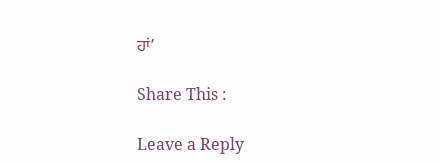ਹਾਂ’

Share This :

Leave a Reply